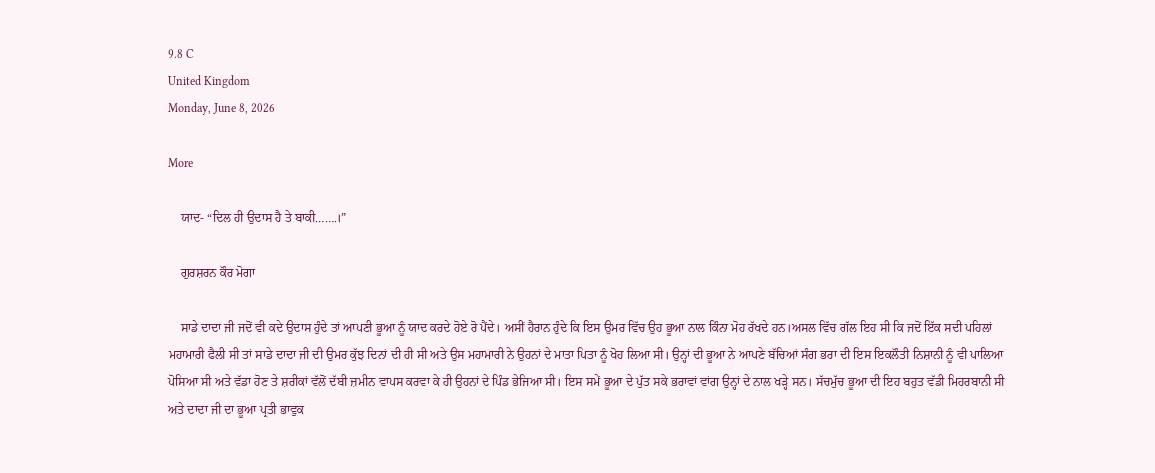9.8 C
United Kingdom
Monday, June 8, 2026

More

    ਯਾਦ- “ਦਿਲ ਹੀ ਉਦਾਸ ਹੈ ਤੇ ਬਾਕੀ…….।”

    ਗੁਰਸ਼ਰਨ ਕੌਰ ਮੋਗਾ

    ਸਾਡੇ ਦਾਦਾ ਜੀ ਜਦੋਂ ਵੀ ਕਦੇ ਉਦਾਸ ਹੁੰਦੇ ਤਾਂ ਆਪਣੀ ਭੂਆ ਨੂੰ ਯਾਦ ਕਰਦੇ ਹੋਏ ਰੋ ਪੈਂਦੇ। ਅਸੀਂ ਹੈਰਾਨ ਹੁੰਦੇ ਕਿ ਇਸ ਉਮਰ ਵਿੱਚ ਉਹ ਭੂਆ ਨਾਲ ਕਿੰਨਾ ਮੋਹ ਰੱਖਦੇ ਹਨ।ਅਸਲ ਵਿੱਚ ਗੱਲ ਇਹ ਸੀ ਕਿ ਜਦੋਂ ਇੱਕ ਸਦੀ ਪਹਿਲਾਂ ਮਹਾਮਾਰੀ ਫੈਲੀ ਸੀ ਤਾਂ ਸਾਡੇ ਦਾਦਾ ਜੀ ਦੀ ਉਮਰ ਕੁੱਝ ਦਿਨਾਂ ਦੀ ਹੀ ਸੀ ਅਤੇ ਉਸ ਮਹਾਮਾਰੀ ਨੇ ਉਹਨਾਂ ਦੇ ਮਾਤਾ ਪਿਤਾ ਨੂੰ ਖੋਹ ਲਿਆ ਸੀ। ਉਨ੍ਹਾਂ ਦੀ ਭੂਆ ਨੇ ਆਪਣੇ ਬੱਚਿਆਂ ਸੰਗ ਭਰਾ ਦੀ ਇਸ ਇਕਲੌਤੀ ਨਿਸ਼ਾਨੀ ਨੂੰ ਵੀ ਪਾਲਿਆ ਪੋਸਿਆ ਸੀ ਅਤੇ ਵੱਡਾ ਹੋਣ ਤੇ ਸ਼ਰੀਕਾਂ ਵੱਲੋਂ ਦੱਬੀ ਜ਼ਮੀਨ ਵਾਪਸ ਕਰਵਾ ਕੇ ਹੀ ਉਹਨਾਂ ਦੇ ਪਿੰਡ ਭੇਜਿਆ ਸੀ। ਇਸ ਸਮੇਂ ਭੂਆ ਦੇ ਪੁੱਤ ਸਕੇ ਭਰਾਵਾਂ ਵਾਂਗ ਉਨ੍ਹਾਂ ਦੇ ਨਾਲ ਖੜ੍ਹੇ ਸਨ। ਸੱਚਮੁੱਚ ਭੂਆ ਦੀ ਇਹ ਬਹੁਤ ਵੱਡੀ ਮਿਹਰਬਾਨੀ ਸੀ ਅਤੇ ਦਾਦਾ ਜੀ ਦਾ ਭੂਆ ਪ੍ਰਤੀ ਭਾਵੁਕ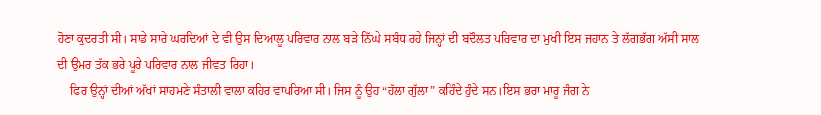ਹੋਣਾ ਕੁਦਰਤੀ ਸੀ। ਸਾਡੇ ਸਾਰੇ ਘਰਦਿਆਂ ਦੇ ਵੀ ਉਸ ਦਿਆਲੂ ਪਰਿਵਾਰ ਨਾਲ ਬੜੇ ਨਿੱਘੇ ਸਬੰਧ ਰਹੇ ਜਿਨ੍ਹਾਂ ਦੀ ਬਦੌਲਤ ਪਰਿਵਾਰ ਦਾ ਮੁਖੀ ਇਸ ਜਹਾਨ ਤੇ ਲੱਗਭੱਗ ਅੱਸੀ ਸਾਲ ਦੀ ਉਮਰ ਤੱਕ ਭਰੇ ਪੂਰੇ ਪਰਿਵਾਰ ਨਾਲ ਜੀਵਤ ਰਿਹਾ।
    ਫਿਰ ਉਨ੍ਹਾਂ ਦੀਆਂ ਅੱਖਾਂ ਸਾਹਮਣੇ ਸੰਤਾਲੀ ਵਾਲਾ ਕਹਿਰ ਵਾਪਰਿਆ ਸੀ। ਜਿਸ ਨੂੰ ਉਹ “ਹੱਲਾ ਗੁੱਲਾ” ਕਹਿੰਦੇ ਹੁੰਦੇ ਸਨ।ਇਸ ਭਰਾ ਮਾਰੂ ਜੰਗ ਨੇ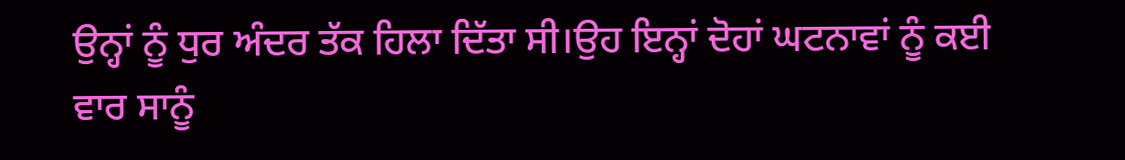ਉਨ੍ਹਾਂ ਨੂੰ ਧੁਰ ਅੰਦਰ ਤੱਕ ਹਿਲਾ ਦਿੱਤਾ ਸੀ।ਉਹ ਇਨ੍ਹਾਂ ਦੋਹਾਂ ਘਟਨਾਵਾਂ ਨੂੰ ਕਈ ਵਾਰ ਸਾਨੂੰ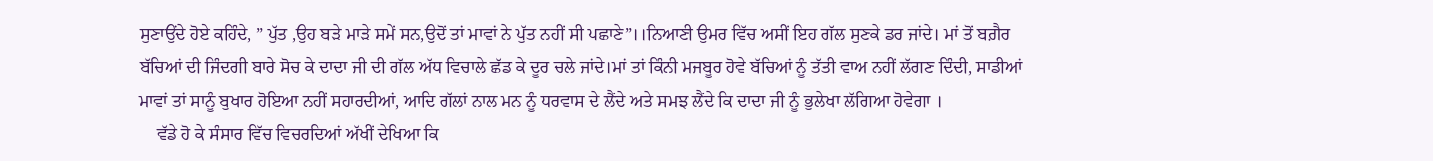ਸੁਣਾਉਂਦੇ ਹੋਏ ਕਹਿੰਦੇ, ” ਪੁੱਤ ,ਉਹ ਬੜੇ ਮਾੜੇ ਸਮੇਂ ਸਨ,ਉਦੋਂ ਤਾਂ ਮਾਵਾਂ ਨੇ ਪੁੱਤ ਨਹੀਂ ਸੀ ਪਛਾਣੇ”।।ਨਿਆਣੀ ਉਮਰ ਵਿੱਚ ਅਸੀਂ ਇਹ ਗੱਲ ਸੁਣਕੇ ਡਰ ਜਾਂਦੇ। ਮਾਂ ਤੋਂ ਬਗ਼ੈਰ ਬੱਚਿਆਂ ਦੀ ਜਿੰਦਗੀ ਬਾਰੇ ਸੋਚ ਕੇ ਦਾਦਾ ਜੀ ਦੀ ਗੱਲ ਅੱਧ ਵਿਚਾਲੇ ਛੱਡ ਕੇ ਦੂਰ ਚਲੇ ਜਾਂਦੇ।ਮਾਂ ਤਾਂ ਕਿੰਨੀ ਮਜਬੂਰ ਹੋਵੇ ਬੱਚਿਆਂ ਨੂੰ ਤੱਤੀ ਵਾਅ ਨਹੀਂ ਲੱਗਣ ਦਿੰਦੀ, ਸਾਡੀਆਂ ਮਾਵਾਂ ਤਾਂ ਸਾਨੂੰ ਬੁਖਾਰ ਹੋਇਆ ਨਹੀਂ ਸਹਾਰਦੀਆਂ, ਆਦਿ ਗੱਲਾਂ ਨਾਲ ਮਨ ਨੂੰ ਧਰਵਾਸ ਦੇ ਲੈਂਦੇ ਅਤੇ ਸਮਝ ਲੈਂਦੇ ਕਿ ਦਾਦਾ ਜੀ ਨੂੰ ਭੁਲੇਖਾ ਲੱਗਿਆ ਹੋਵੇਗਾ ।
    ਵੱਡੇ ਹੋ ਕੇ ਸੰਸਾਰ ਵਿੱਚ ਵਿਚਰਦਿਆਂ ਅੱਖੀਂ ਦੇਖਿਆ ਕਿ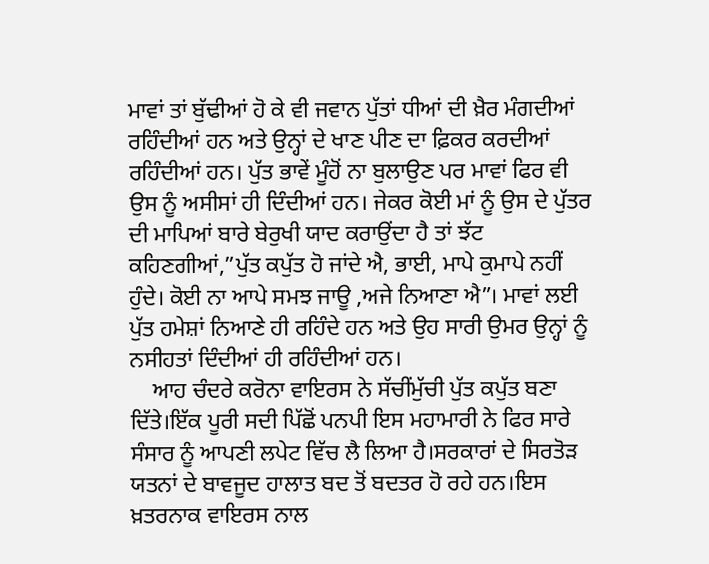ਮਾਵਾਂ ਤਾਂ ਬੁੱਢੀਆਂ ਹੋ ਕੇ ਵੀ ਜਵਾਨ ਪੁੱਤਾਂ ਧੀਆਂ ਦੀ ਖ਼ੈਰ ਮੰਗਦੀਆਂ ਰਹਿੰਦੀਆਂ ਹਨ ਅਤੇ ਉਨ੍ਹਾਂ ਦੇ ਖਾਣ ਪੀਣ ਦਾ ਫ਼ਿਕਰ ਕਰਦੀਆਂ ਰਹਿੰਦੀਆਂ ਹਨ। ਪੁੱਤ ਭਾਵੇਂ ਮੂੰਹੋਂ ਨਾ ਬੁਲਾਉਣ ਪਰ ਮਾਵਾਂ ਫਿਰ ਵੀ ਉਸ ਨੂੰ ਅਸੀਸਾਂ ਹੀ ਦਿੰਦੀਆਂ ਹਨ। ਜੇਕਰ ਕੋਈ ਮਾਂ ਨੂੰ ਉਸ ਦੇ ਪੁੱਤਰ ਦੀ ਮਾਪਿਆਂ ਬਾਰੇ ਬੇਰੁਖੀ ਯਾਦ ਕਰਾਉਂਦਾ ਹੈ ਤਾਂ ਝੱਟ ਕਹਿਣਗੀਆਂ,”ਪੁੱਤ ਕਪੁੱਤ ਹੋ ਜਾਂਦੇ ਐ, ਭਾਈ, ਮਾਪੇ ਕੁਮਾਪੇ ਨਹੀਂ ਹੁੰਦੇ। ਕੋਈ ਨਾ ਆਪੇ ਸਮਝ ਜਾਊ ,ਅਜੇ ਨਿਆਣਾ ਐ”। ਮਾਵਾਂ ਲਈ ਪੁੱਤ ਹਮੇਸ਼ਾਂ ਨਿਆਣੇ ਹੀ ਰਹਿੰਦੇ ਹਨ ਅਤੇ ਉਹ ਸਾਰੀ ਉਮਰ ਉਨ੍ਹਾਂ ਨੂੰ ਨਸੀਹਤਾਂ ਦਿੰਦੀਆਂ ਹੀ ਰਹਿੰਦੀਆਂ ਹਨ।
    ਆਹ ਚੰਦਰੇ ਕਰੋਨਾ ਵਾਇਰਸ ਨੇ ਸੱਚੀਂਮੁੱਚੀ ਪੁੱਤ ਕਪੁੱਤ ਬਣਾ ਦਿੱਤੇ।ਇੱਕ ਪੂਰੀ ਸਦੀ ਪਿੱਛੋਂ ਪਨਪੀ ਇਸ ਮਹਾਮਾਰੀ ਨੇ ਫਿਰ ਸਾਰੇ ਸੰਸਾਰ ਨੂੰ ਆਪਣੀ ਲਪੇਟ ਵਿੱਚ ਲੈ ਲਿਆ ਹੈ।ਸਰਕਾਰਾਂ ਦੇ ਸਿਰਤੋੜ ਯਤਨਾਂ ਦੇ ਬਾਵਜੂਦ ਹਾਲਾਤ ਬਦ ਤੋਂ ਬਦਤਰ ਹੋ ਰਹੇ ਹਨ।ਇਸ ਖ਼ਤਰਨਾਕ ਵਾਇਰਸ ਨਾਲ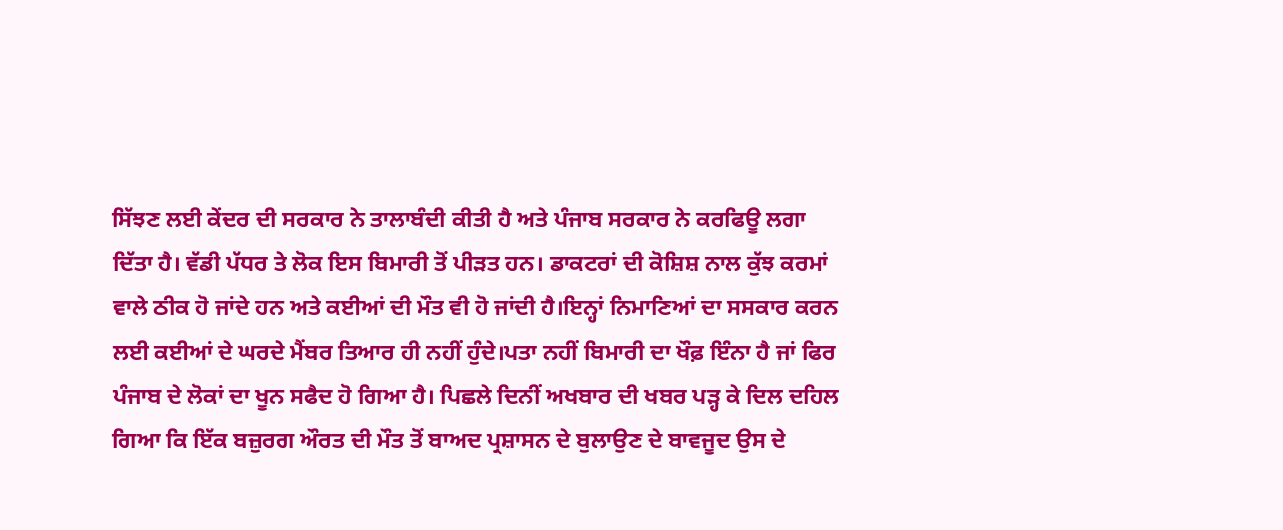ਸਿੱਝਣ ਲਈ ਕੇਂਦਰ ਦੀ ਸਰਕਾਰ ਨੇ ਤਾਲਾਬੰਦੀ ਕੀਤੀ ਹੈ ਅਤੇ ਪੰਜਾਬ ਸਰਕਾਰ ਨੇ ਕਰਫਿਊ ਲਗਾ ਦਿੱਤਾ ਹੈ। ਵੱਡੀ ਪੱਧਰ ਤੇ ਲੋਕ ਇਸ ਬਿਮਾਰੀ ਤੋਂ ਪੀੜਤ ਹਨ। ਡਾਕਟਰਾਂ ਦੀ ਕੋਸ਼ਿਸ਼ ਨਾਲ ਕੁੱਝ ਕਰਮਾਂ ਵਾਲੇ ਠੀਕ ਹੋ ਜਾਂਦੇ ਹਨ ਅਤੇ ਕਈਆਂ ਦੀ ਮੌਤ ਵੀ ਹੋ ਜਾਂਦੀ ਹੈ।ਇਨ੍ਹਾਂ ਨਿਮਾਣਿਆਂ ਦਾ ਸਸਕਾਰ ਕਰਨ ਲਈ ਕਈਆਂ ਦੇ ਘਰਦੇ ਮੈਂਬਰ ਤਿਆਰ ਹੀ ਨਹੀਂ ਹੁੰਦੇ।ਪਤਾ ਨਹੀਂ ਬਿਮਾਰੀ ਦਾ ਖੌਫ਼ ਇੰਨਾ ਹੈ ਜਾਂ ਫਿਰ ਪੰਜਾਬ ਦੇ ਲੋਕਾਂ ਦਾ ਖੂਨ ਸਫੈਦ ਹੋ ਗਿਆ ਹੈ। ਪਿਛਲੇ ਦਿਨੀਂ ਅਖਬਾਰ ਦੀ ਖਬਰ ਪੜ੍ਹ ਕੇ ਦਿਲ ਦਹਿਲ ਗਿਆ ਕਿ ਇੱਕ ਬਜ਼ੁਰਗ ਔਰਤ ਦੀ ਮੌਤ ਤੋਂ ਬਾਅਦ ਪ੍ਰਸ਼ਾਸਨ ਦੇ ਬੁਲਾਉਣ ਦੇ ਬਾਵਜੂਦ ਉਸ ਦੇ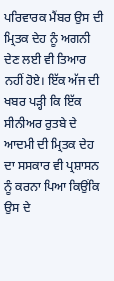ਪਰਿਵਾਰਕ ਮੈਂਬਰ ਉਸ ਦੀ ਮ੍ਰਿਤਕ ਦੇਹ ਨੂੰ ਅਗਨੀ ਦੇਣ ਲਈ ਵੀ ਤਿਆਰ ਨਹੀਂ ਹੋਏ। ਇੱਕ ਅੱਜ ਦੀ ਖਬਰ ਪੜ੍ਹੀ ਕਿ ਇੱਕ ਸੀਨੀਅਰ ਰੁਤਬੇ ਦੇ ਆਦਮੀ ਦੀ ਮ੍ਰਿਤਕ ਦੇਹ ਦਾ ਸਸਕਾਰ ਵੀ ਪ੍ਰਸ਼ਾਸਨ ਨੂੰ ਕਰਨਾ ਪਿਆ ਕਿਉਂਕਿ ਉਸ ਦੇ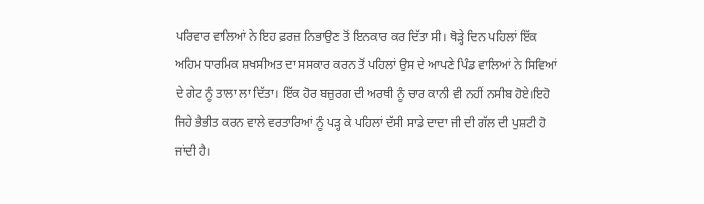ਪਰਿਵਾਰ ਵਾਲਿਆਂ ਨੇ ਇਹ ਫ਼ਰਜ਼ ਨਿਭਾਉਣ ਤੋਂ ਇਨਕਾਰ ਕਰ ਦਿੱਤਾ ਸੀ। ਥੋੜ੍ਹੇ ਦਿਨ ਪਹਿਲਾਂ ਇੱਕ ਅਹਿਮ ਧਾਰਮਿਕ ਸ਼ਖਸੀਅਤ ਦਾ ਸਸਕਾਰ ਕਰਨ ਤੋਂ ਪਹਿਲਾਂ ਉਸ ਦੇ ਆਪਣੇ ਪਿੰਡ ਵਾਲਿਆਂ ਨੇ ਸਿਵਿਆਂ ਦੇ ਗੇਟ ਨੂੰ ਤਾਲਾ ਲਾ ਦਿੱਤਾ। ਇੱਕ ਹੋਰ ਬਜ਼ੁਰਗ ਦੀ ਅਰਥੀ ਨੂੰ ਚਾਰ ਕਾਨੀ ਵੀ ਨਹੀਂ ਨਸੀਬ ਹੋਏ।ਇਹੋ ਜਿਹੇ ਭੈਭੀਤ ਕਰਨ ਵਾਲੇ ਵਰਤਾਰਿਆਂ ਨੂੰ ਪੜ੍ਹ ਕੇ ਪਹਿਲਾਂ ਦੱਸੀ ਸਾਡੇ ਦਾਦਾ ਜੀ ਦੀ ਗੱਲ ਦੀ ਪੁਸ਼ਟੀ ਹੋ ਜਾਂਦੀ ਹੈ।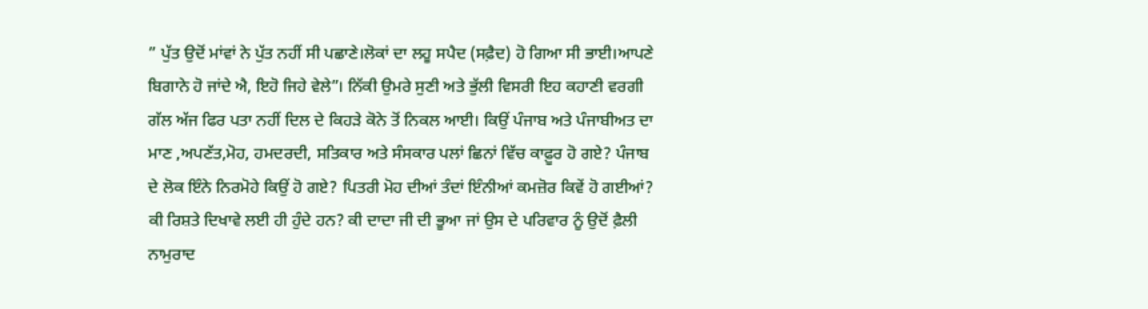” ਪੁੱਤ ਉਦੋਂ ਮਾਂਵਾਂ ਨੇ ਪੁੱਤ ਨਹੀਂ ਸੀ ਪਛਾਣੇ।ਲੋਕਾਂ ਦਾ ਲਹੂ ਸਪੈਦ (ਸਫ਼ੈਦ) ਹੋ ਗਿਆ ਸੀ ਭਾਈ।ਆਪਣੇ ਬਿਗਾਨੇ ਹੋ ਜਾਂਦੇ ਐ, ਇਹੋ ਜਿਹੇ ਵੇਲੇ”। ਨਿੱਕੀ ਉਮਰੇ ਸੁਣੀ ਅਤੇ ਭੁੱਲੀ ਵਿਸਰੀ ਇਹ ਕਹਾਣੀ ਵਰਗੀ ਗੱਲ ਅੱਜ ਫਿਰ ਪਤਾ ਨਹੀਂ ਦਿਲ ਦੇ ਕਿਹੜੇ ਕੋਨੇ ਤੋਂ ਨਿਕਲ ਆਈ। ਕਿਉਂ ਪੰਜਾਬ ਅਤੇ ਪੰਜਾਬੀਅਤ ਦਾ ਮਾਣ ,ਅਪਣੱਤ,ਮੋਹ, ਹਮਦਰਦੀ, ਸਤਿਕਾਰ ਅਤੇ ਸੰਸਕਾਰ ਪਲਾਂ ਛਿਨਾਂ ਵਿੱਚ ਕਾਫ਼ੂਰ ਹੋ ਗਏ? ਪੰਜਾਬ ਦੇ ਲੋਕ ਇੰਨੇ ਨਿਰਮੋਹੇ ਕਿਉਂ ਹੋ ਗਏ? ਪਿਤਰੀ ਮੋਹ ਦੀਆਂ ਤੰਦਾਂ ਇੰਨੀਆਂ ਕਮਜ਼ੋਰ ਕਿਵੇਂ ਹੋ ਗਈਆਂ? ਕੀ ਰਿਸ਼ਤੇ ਦਿਖਾਵੇ ਲਈ ਹੀ ਹੁੰਦੇ ਹਨ? ਕੀ ਦਾਦਾ ਜੀ ਦੀ ਭੂਆ ਜਾਂ ਉਸ ਦੇ ਪਰਿਵਾਰ ਨੂੰ ਉਦੋਂ ਫ਼ੈਲੀ ਨਾਮੁਰਾਦ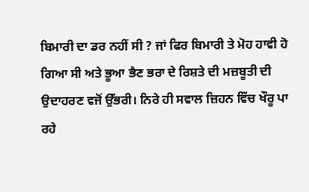ਬਿਮਾਰੀ ਦਾ ਡਰ ਨਹੀਂ ਸੀ ? ਜਾਂ ਫਿਰ ਬਿਮਾਰੀ ਤੇ ਮੋਹ ਹਾਵੀ ਹੋ ਗਿਆ ਸੀ ਅਤੇ ਭੂਆ ਭੈਣ ਭਰਾ ਦੇ ਰਿਸ਼ਤੇ ਦੀ ਮਜ਼ਬੂਤੀ ਦੀ ਉਦਾਹਰਣ ਵਜੋਂ ਉੱਭਰੀ। ਨਿਰੇ ਹੀ ਸਵਾਲ ਜ਼ਿਹਨ ਵਿੱਚ ਖੌਰੂ ਪਾ ਰਹੇ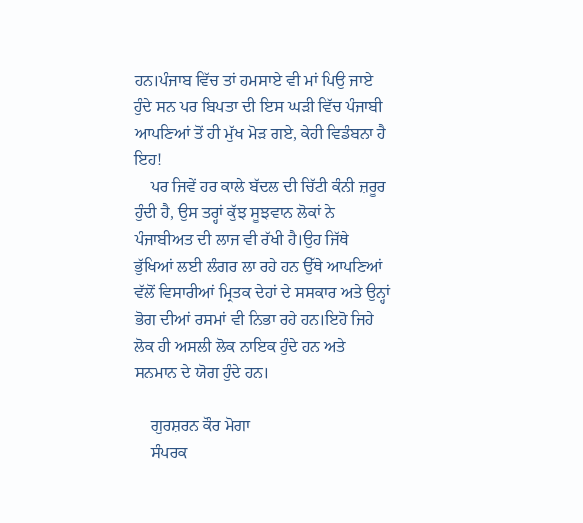ਹਨ।ਪੰਜਾਬ ਵਿੱਚ ਤਾਂ ਹਮਸਾਏ ਵੀ ਮਾਂ ਪਿਉ ਜਾਏ ਹੁੰਦੇ ਸਨ ਪਰ ਬਿਪਤਾ ਦੀ ਇਸ ਘੜੀ ਵਿੱਚ ਪੰਜਾਬੀ ਆਪਣਿਆਂ ਤੋਂ ਹੀ ਮੁੱਖ ਮੋੜ ਗਏ, ਕੇਹੀ ਵਿਡੰਬਨਾ ਹੈ ਇਹ!
    ਪਰ ਜਿਵੇਂ ਹਰ ਕਾਲੇ ਬੱਦਲ ਦੀ ਚਿੱਟੀ ਕੰਨੀ ਜ਼ਰੂਰ ਹੁੰਦੀ ਹੈ, ਉਸ ਤਰ੍ਹਾਂ ਕੁੱਝ ਸੂਝਵਾਨ ਲੋਕਾਂ ਨੇ ਪੰਜਾਬੀਅਤ ਦੀ ਲਾਜ ਵੀ ਰੱਖੀ ਹੈ।ਉਹ ਜਿੱਥੇ ਭੁੱਖਿਆਂ ਲਈ ਲੰਗਰ ਲਾ ਰਹੇ ਹਨ ਉੱਥੇ ਆਪਣਿਆਂ ਵੱਲੋਂ ਵਿਸਾਰੀਆਂ ਮ੍ਰਿਤਕ ਦੇਹਾਂ ਦੇ ਸਸਕਾਰ ਅਤੇ ਉਨ੍ਹਾਂ ਭੋਗ ਦੀਆਂ ਰਸਮਾਂ ਵੀ ਨਿਭਾ ਰਹੇ ਹਨ।ਇਹੋ ਜਿਹੇ ਲੋਕ ਹੀ ਅਸਲੀ ਲੋਕ ਨਾਇਕ ਹੁੰਦੇ ਹਨ ਅਤੇ ਸਨਮਾਨ ਦੇ ਯੋਗ ਹੁੰਦੇ ਹਨ।

    ਗੁਰਸ਼ਰਨ ਕੌਰ ਮੋਗਾ
    ਸੰਪਰਕ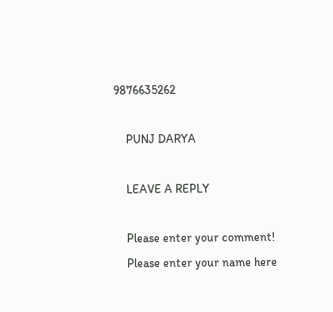9876635262

    PUNJ DARYA

    LEAVE A REPLY

    Please enter your comment!
    Please enter your name here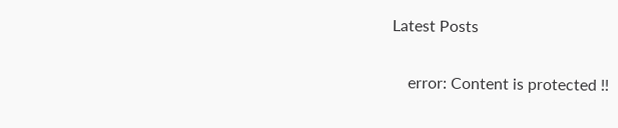Latest Posts

    error: Content is protected !!